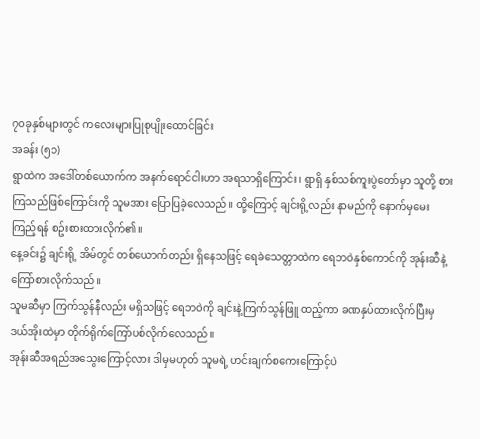၇၀ခုနှစ်များတွင် ကလေးများပြုစုပျိုးထောင်ခြင်း
အခန်း (၅၁)
ရွာထဲက အဒေါ်တစ်ယောက်က အနက်ရောင်ငါးဟာ အရသာရှိကြောင်း၊ ရွာရှိ နှစ်သစ်ကူးပွဲတော်မှာ သူတို့ စားကြသည်ဖြစ်ကြောင်းကို သူမအား ပြောပြခဲ့လေသည်။ ထို့ကြောင့် ချင်းရို့လည်း နာမည်ကို နောက်မှမေးကြည့်ရန် စဥ်းစားထားလိုက်၏။
နေ့ခင်း၌ ချင်းရို့ အိမ်တွင် တစ်ယောက်တည်း ရှိနေသဖြင့် ရေခဲသေတ္တာထဲက ရေဘဝဲနှစ်ကောင်ကို အုန်းဆီနဲ့ ကြော်စားလိုက်သည်။
သူမဆီမှာ ကြက်သွန်နီလည်း မရှိသဖြင့် ရေဘဝဲကို ချင်းနဲ့ကြက်သွန်ဖြူ ထည့်ကာ ခဏနှပ်ထားလိုက်ပြီးမှ ဒယ်အိုးထဲမှာ တိုက်ရိုက်ကြော်ပစ်လိုက်လေသည်။
အုန်းဆီအရည်အသွေးကြောင့်လား ဒါမှမဟုတ် သူမရဲ့ ဟင်းချက်စကေးကြောင့်ပဲ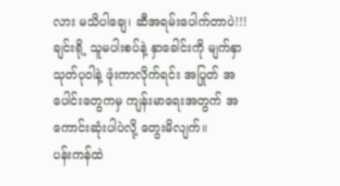လား မသိပါချေ၊ ဆီအရမ်းပေါက်တာပဲ!!!
ချင်းရို့ သူမပါးစပ်နဲ့ နှာခေါင်းကို မျက်နှာသုတ်ပုဝါနဲ့ ဖုံးကာလိုက်ရင်း အပြုတ် အပေါင်းတွေကမှ ကျန်းမာရေးအတွက် အကောင်းဆုံးပါပဲလို့ တွေးမိလျက်။
ပန်းကန်ထဲ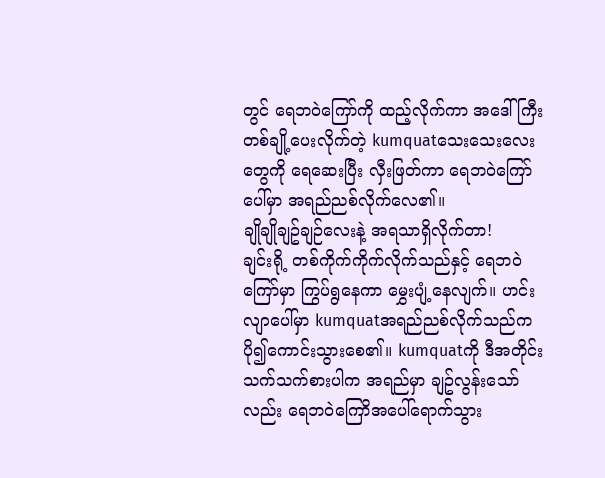တွင် ရေဘဝဲကြော်ကို ထည့်လိုက်ကာ အဒေါ်ကြီးတစ်ချို့ပေးလိုက်တဲ့ kumquatသေးသေးလေးတွေကို ရေဆေးပြီး လှီးဖြတ်ကာ ရေဘဝဲကြော်ပေါ်မှာ အရည်ညစ်လိုက်လေ၏။
ချိုချိုချဥ်ချဉ်လေးနဲ့ အရသာရှိလိုက်တာ!
ချင်းရို့ တစ်ကိုက်ကိုက်လိုက်သည်နှင့် ရေဘဝဲကြော်မှာ ကြွပ်ရွနေကာ မွှေးပျံ့နေလျက်။ ဟင်းလျာပေါ်မှာ kumquatအရည်ညစ်လိုက်သည်က ပို၍ကောင်းသွားစေ၏။ kumquatကို ဒီအတိုင်းသက်သက်စားပါက အရည်မှာ ချဥ်လွန်းသော်လည်း ရေဘဝဲကြောိအပေါ်ရောက်သွား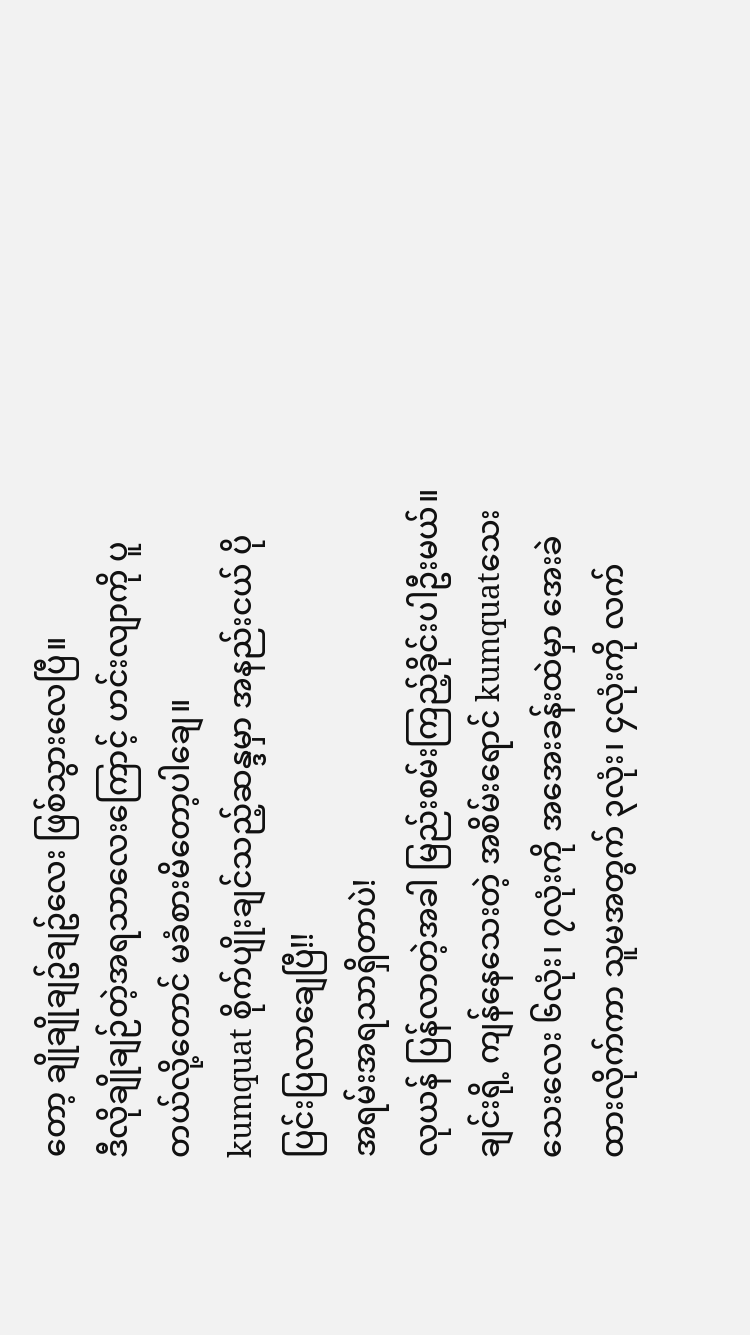တော့ ချိုချိုချဥ်ချဥ်လေး ဖြစ်သွားလေပြီ။
ဒီလိုချိုချဉ်တဲ့အရသာလေးကြောင့် ဟင်းလျာကို ပူတယ်လို့တောင် မခံစားမိတော့ပါချေ။
kumquat စိုက်ပျိုးချင်သည့်ဆန္ဒမှာ အနည်းငယ် ပိုပြင်းပြလာချေပြီ!!
အရမ်းအရသာရှိတာပဲ!
လုယန် ပြန်လာတဲ့အခါ မြည်းစမ်းကြည့်ခိုင်းပါဦးမယ်။
ချင်းရို့ ကျန်နေသေးတဲ့ အစိမ်းရောင် kumquatသေးသေးလေး ၆လုံး၊ ၇လုံးကို အအေးခန်းထဲမှာ အေးခဲထားလိုက်ကာ သူမအတွက် ၃လုံး၊ ၄လုံးကို လက်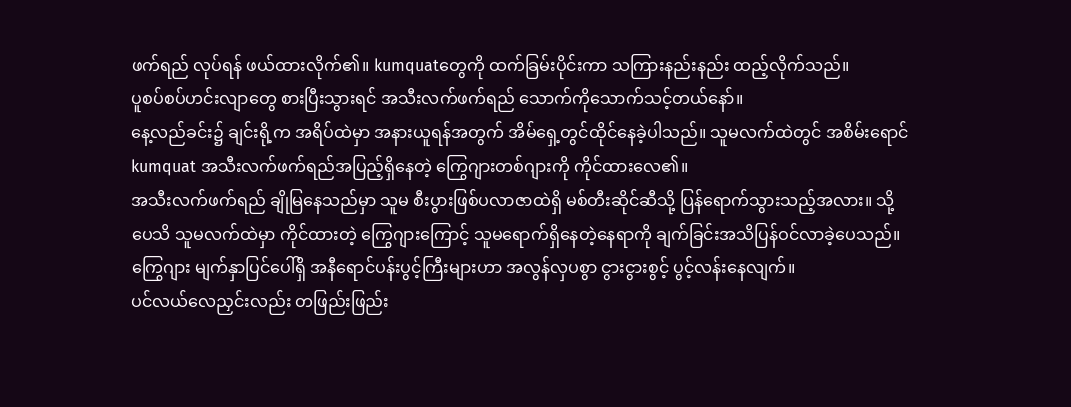ဖက်ရည် လုပ်ရန် ဖယ်ထားလိုက်၏။ kumquatတွေကို ထက်ခြမ်းပိုင်းကာ သကြားနည်းနည်း ထည့်လိုက်သည်။
ပူစပ်စပ်ဟင်းလျာတွေ စားပြီးသွားရင် အသီးလက်ဖက်ရည် သောက်ကိုသောက်သင့်တယ်နော်။
နေ့လည်ခင်း၌ ချင်းရို့က အရိပ်ထဲမှာ အနားယူရန်အတွက် အိမ်ရှေ့တွင်ထိုင်နေခဲ့ပါသည်။ သူမလက်ထဲတွင် အစိမ်းရောင်kumquat အသီးလက်ဖက်ရည်အပြည့်ရှိနေတဲ့ ကြွေဂျားတစ်ဂျားကို ကိုင်ထားလေ၏။
အသီးလက်ဖက်ရည် ချိုမြနေသည်မှာ သူမ စီးပွားဖြစ်ပလာဇာထဲရှိ မစ်တီးဆိုင်ဆီသို့ ပြန်ရောက်သွားသည့်အလား။ သို့ပေသိ သူမလက်ထဲမှာ ကိုင်ထားတဲ့ ကြွေဂျားကြောင့် သူမရောက်ရှိနေတဲ့နေရာကို ချက်ခြင်းအသိပြန်ဝင်လာခဲ့ပေသည်။
ကြွေဂျား မျက်နှာပြင်ပေါ်ရှိ အနီရောင်ပန်းပွင့်ကြီးများဟာ အလွန်လှပစွာ ငွားငွားစွင့် ပွင့်လန်းနေလျက်။
ပင်လယ်လေညှင်းလည်း တဖြည်းဖြည်း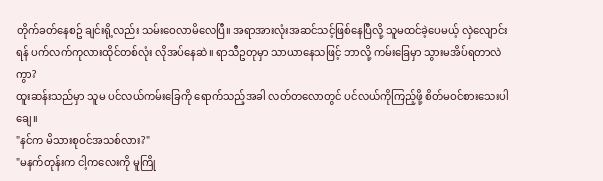တိုက်ခတ်နေစဥ် ချင်းရို့လည်း သမ်းဝေလာမိလေပြီ။ အရာအားလုံးအဆင်သင့်ဖြစ်နေပြီလို့ သူမထင်ခဲ့ပေမယ့် လှဲလျောင်းရန် ပက်လက်ကုလားထိုင်တစ်လုံး လိုအပ်နေဆဲ။ ရာသီဥတုမှာ သာယာနေသဖြင့် ဘာလို့ ကမ်းခြေမှာ သွားမအိပ်ရတာလဲကွာ?
ထူးဆန်းသည်မှာ သူမ ပင်လယ်ကမ်းခြေကို ရောက်သည့်အခါ လတ်တလောတွင် ပင်လယ်ကိုကြည့်ဖို့ စိတ်မဝင်စားသေးပါချေ။
"နင်က မိသားစုဝင်အသစ်လား?"
"မနက်တုန်းက ငါ့ကလေးကို မူကြို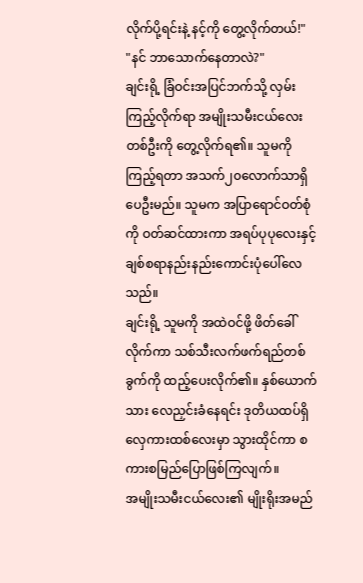လိုက်ပို့ရင်းနဲ့ နင့်ကို တွေ့လိုက်တယ်!"
"နင် ဘာသောက်နေတာလဲ?"
ချင်းရို့ ခြံဝင်းအပြင်ဘက်သို့ လှမ်းကြည့်လိုက်ရာ အမျိုးသမီးငယ်လေးတစ်ဦးကို တွေ့လိုက်ရ၏။ သူမကိုကြည့်ရတာ အသက်၂၀လောက်သာရှိပေဦးမည်။ သူမက အပြာရောင်ဝတ်စုံကို ဝတ်ဆင်ထားကာ အရပ်ပုပုလေးနှင့် ချစ်စရာနည်းနည်းကောင်းပုံပေါ်လေသည်။
ချင်းရို့ သူမကို အထဲဝင်ဖို့ ဖိတ်ခေါ်လိုက်ကာ သစ်သီးလက်ဖက်ရည်တစ်ခွက်ကို ထည့်ပေးလိုက်၏။ နှစ်ယောက်သား လေညှင်းခံနေရင်း ဒုတိယထပ်ရှိ လှေကားထစ်လေးမှာ သွားထိုင်ကာ စကားစမြည်ပြောဖြစ်ကြလျက်။
အမျိုးသမီးငယ်လေး၏ မျိုးရိုးအမည်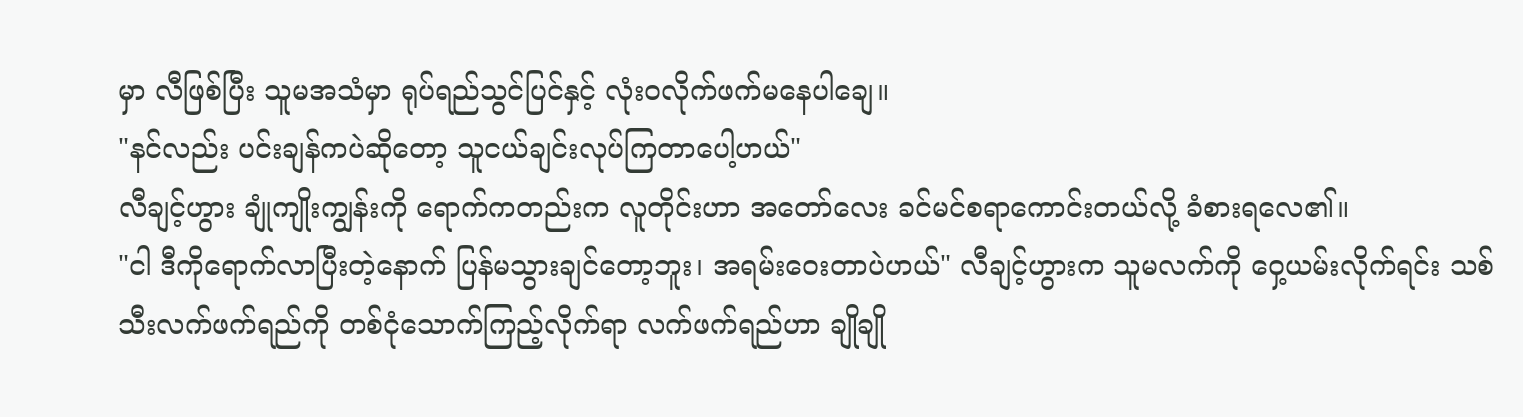မှာ လီဖြစ်ပြီး သူမအသံမှာ ရုပ်ရည်သွင်ပြင်နှင့် လုံးဝလိုက်ဖက်မနေပါချေ။
"နင်လည်း ပင်းချန်ကပဲဆိုတော့ သူငယ်ချင်းလုပ်ကြတာပေါ့ဟယ်"
လီချင့်ဟွား ချုံကျိုးကျွန်းကို ရောက်ကတည်းက လူတိုင်းဟာ အတော်လေး ခင်မင်စရာကောင်းတယ်လို့ ခံစားရလေ၏။
"ငါ ဒီကိုရောက်လာပြီးတဲ့နောက် ပြန်မသွားချင်တော့ဘူး၊ အရမ်းဝေးတာပဲဟယ်" လီချင့်ဟွားက သူမလက်ကို ဝှေ့ယမ်းလိုက်ရင်း သစ်သီးလက်ဖက်ရည်ကို တစ်ငုံသောက်ကြည့်လိုက်ရာ လက်ဖက်ရည်ဟာ ချိုချို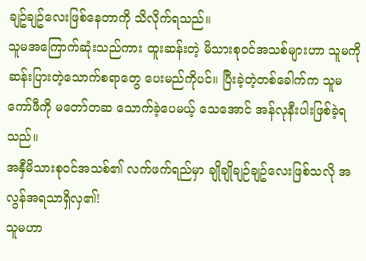ချဥ်ချဥ်လေးဖြစ်နေတာကို သိလိုက်ရသည်။
သူမအကြောက်ဆုံးသည်ကား ထူးဆန်းတဲ့ မိသားစုဝင်အသစ်များဟာ သူမကို ဆန်းပြားတဲ့သောက်စရာတွေ ပေးမည်ကိုပင်။ ပြီးခဲ့တဲ့တစ်ခေါက်က သူမ ကော်ဖီကို မတော်တဆ သောက်ခဲ့ပေမယ့် သေအောင် အန်လုနီးပါးဖြစ်ခဲ့ရသည်။
အနှီမိသားစုဝင်အသစ်၏ လက်ဖက်ရည်မှာ ချိုချိုချဉ်ချဥ်လေးဖြစ်သလို အလွန်အရသာရှိလှ၏!
သူမဟာ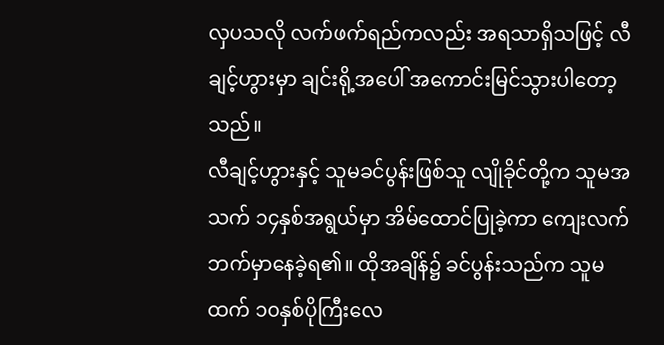လှပသလို လက်ဖက်ရည်ကလည်း အရသာရှိသဖြင့် လီချင့်ဟွားမှာ ချင်းရို့အပေါ် အကောင်းမြင်သွားပါတော့သည်။
လီချင့်ဟွားနှင့် သူမခင်ပွန်းဖြစ်သူ လျိုခိုင်တို့က သူမအသက် ၁၄နှစ်အရွယ်မှာ အိမ်ထောင်ပြုခဲ့ကာ ကျေးလက်ဘက်မှာနေခဲ့ရ၏။ ထိုအချိန်၌ ခင်ပွန်းသည်က သူမထက် ၁၀နှစ်ပိုကြီးလေ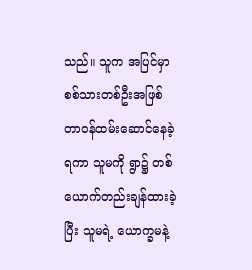သည်။ သူက အပြင်မှာ စစ်သားတစ်ဦးအဖြစ် တာဝန်ထမ်းဆောင်နေခဲ့ရကာ သူမကို ရွာ၌ တစ်ယောက်တည်းချန်ထားခဲ့ပြီး သူမရဲ့ ယောက္ခမနဲ့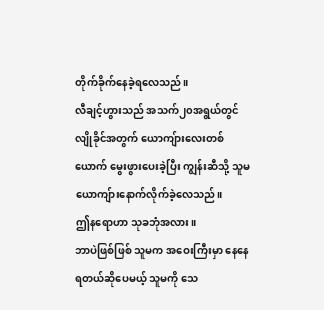တိုက်ခိုက်နေခဲ့ရလေသည်။
လီချင့်ဟွားသည် အသက်၂၀အရွယ်တွင် လျိုခိုင်အတွက် ယောကျ်ားလေးတစ်ယောက် မွေးဖွားပေးခဲ့ပြီး ကျွန်းဆီသို့ သူမယောကျ်ားနောက်လိုက်ခဲ့လေသည်။
ဤနရောဟာ သုခဘုံအလား။
ဘာပဲဖြစ်ဖြစ် သူမက အဝေးကြီးမှာ နေနေရတယ်ဆိုပေမယ့် သူမကို သေ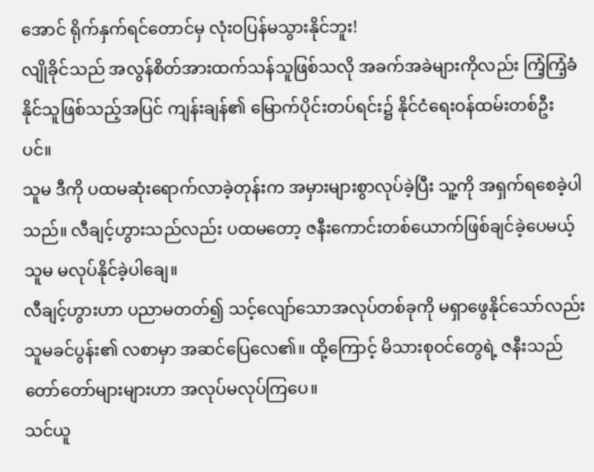အောင် ရိုက်နှက်ရင်တောင်မှ လုံးဝပြန်မသွားနိုင်ဘူး!
လျိုခိုင်သည် အလွန်စိတ်အားထက်သန်သူဖြစ်သလို အခက်အခဲများကိုလည်း ကြံ့ကြံ့ခံနိုင်သူဖြစ်သည့်အပြင် ကျန်းချန်၏ မြောက်ပိုင်းတပ်ရင်း၌ နိုင်ငံရေးဝန်ထမ်းတစ်ဦးပင်။
သူမ ဒီကို ပထမဆုံးရောက်လာခဲ့တုန်းက အမှားများစွာလုပ်ခဲ့ပြီး သူ့ကို အရှက်ရစေခဲ့ပါသည်။ လီချင့်ဟွားသည်လည်း ပထမတော့ ဇနီးကောင်းတစ်ယောက်ဖြစ်ချင်ခဲ့ပေမယ့် သူမ မလုပ်နိုင်ခဲ့ပါချေ။
လီချင့်ဟွားဟာ ပညာမတတ်၍ သင့်လျော်သောအလုပ်တစ်ခုကို မရှာဖွေနိုင်သော်လည်း သူမခင်ပွန်း၏ လစာမှာ အဆင်ပြေလေ၏။ ထို့ကြောင့် မိသားစုဝင်တွေရဲ့ ဇနီးသည်တော်တော်များများဟာ အလုပ်မလုပ်ကြပေ။
သင်ယူ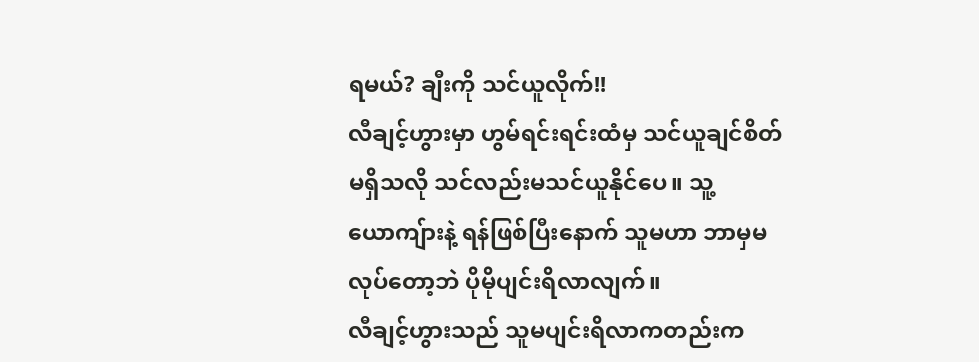ရမယ်? ချီးကို သင်ယူလိုက်!!
လီချင့်ဟွားမှာ ဟွမ်ရင်းရင်းထံမှ သင်ယူချင်စိတ်မရှိသလို သင်လည်းမသင်ယူနိုင်ပေ။ သူ့ယောကျ်ားနဲ့ ရန်ဖြစ်ပြီးနောက် သူမဟာ ဘာမှမလုပ်တော့ဘဲ ပိုမိုပျင်းရိလာလျက်။
လီချင့်ဟွားသည် သူမပျင်းရိလာကတည်းက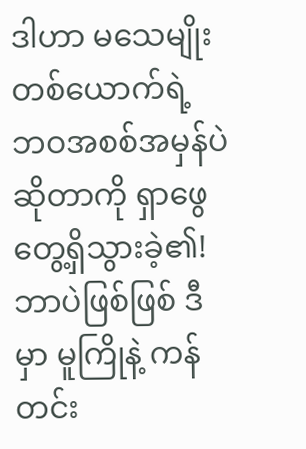ဒါဟာ မသေမျိုးတစ်ယောက်ရဲ့ ဘဝအစစ်အမှန်ပဲဆိုတာကို ရှာဖွေတွေ့ရှိသွားခဲ့၏!
ဘာပဲဖြစ်ဖြစ် ဒီမှာ မူကြိုနဲ့ ကန်တင်း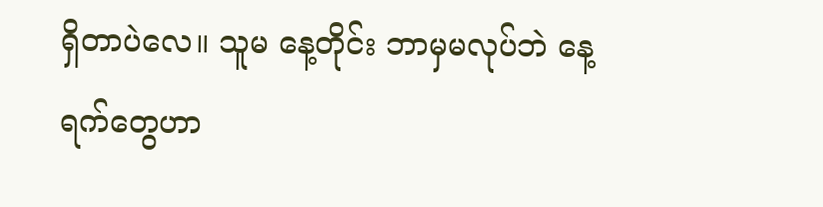ရှိတာပဲလေ။ သူမ နေ့တိုင်း ဘာမှမလုပ်ဘဲ နေ့ရက်တွေဟာ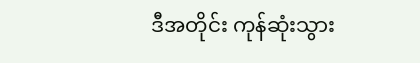ဒီအတိုင်း ကုန်ဆုံးသွား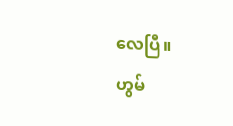လေပြီ။
ဟွမ်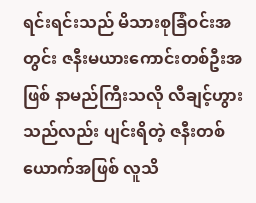ရင်းရင်းသည် မိသားစုခြံဝင်းအတွင်း ဇနီးမယားကောင်းတစ်ဦးအဖြစ် နာမည်ကြီးသလို လီချင့်ဟွားသည်လည်း ပျင်းရိတဲ့ ဇနီးတစ်ယောက်အဖြစ် လူသိ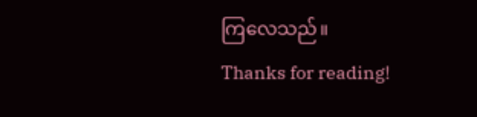ကြလေသည်။
Thanks for reading!